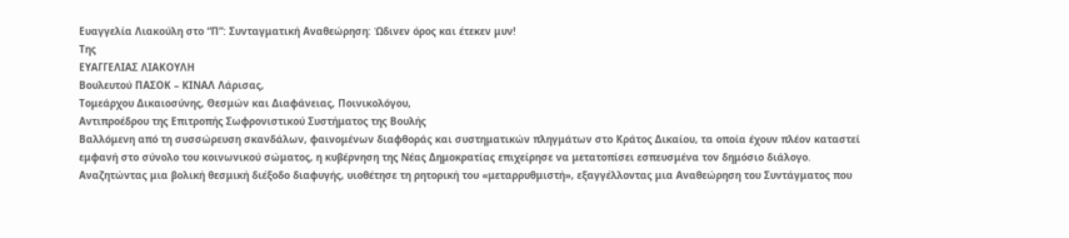Ευαγγελία Λιακούλη στο “Π”: Συνταγματική Αναθεώρηση: Ώδινεν όρος και έτεκεν μυν!
Της
ΕΥΑΓΓΕΛΙΑΣ ΛΙΑΚΟΥΛΗ
Βουλευτού ΠΑΣΟΚ – ΚΙΝΑΛ Λάρισας,
Τομεάρχου Δικαιοσύνης, Θεσμών και Διαφάνειας, Ποινικολόγου,
Αντιπροέδρου της Επιτροπής Σωφρονιστικού Συστήματος της Βουλής
Βαλλόμενη από τη συσσώρευση σκανδάλων, φαινομένων διαφθοράς και συστηματικών πληγμάτων στο Κράτος Δικαίου, τα οποία έχουν πλέον καταστεί εμφανή στο σύνολο του κοινωνικού σώματος, η κυβέρνηση της Νέας Δημοκρατίας επιχείρησε να μετατοπίσει εσπευσμένα τον δημόσιο διάλογο. Αναζητώντας μια βολική θεσμική διέξοδο διαφυγής, υιοθέτησε τη ρητορική του «μεταρρυθμιστή», εξαγγέλλοντας μια Αναθεώρηση του Συντάγματος που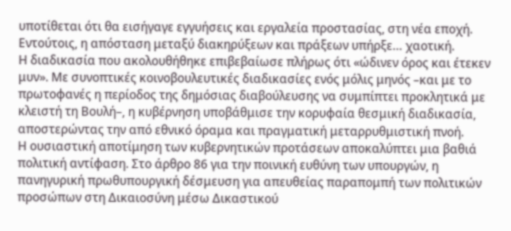υποτίθεται ότι θα εισήγαγε εγγυήσεις και εργαλεία προστασίας, στη νέα εποχή.
Εντούτοις, η απόσταση μεταξύ διακηρύξεων και πράξεων υπήρξε… χαοτική.
Η διαδικασία που ακολουθήθηκε επιβεβαίωσε πλήρως ότι «ώδινεν όρος και έτεκεν μυν». Με συνοπτικές κοινοβουλευτικές διαδικασίες ενός μόλις μηνός –και με το πρωτοφανές η περίοδος της δημόσιας διαβούλευσης να συμπίπτει προκλητικά με κλειστή τη Βουλή–, η κυβέρνηση υποβάθμισε την κορυφαία θεσμική διαδικασία, αποστερώντας την από εθνικό όραμα και πραγματική μεταρρυθμιστική πνοή.
Η ουσιαστική αποτίμηση των κυβερνητικών προτάσεων αποκαλύπτει μια βαθιά πολιτική αντίφαση. Στο άρθρο 86 για την ποινική ευθύνη των υπουργών, η πανηγυρική πρωθυπουργική δέσμευση για απευθείας παραπομπή των πολιτικών προσώπων στη Δικαιοσύνη μέσω Δικαστικού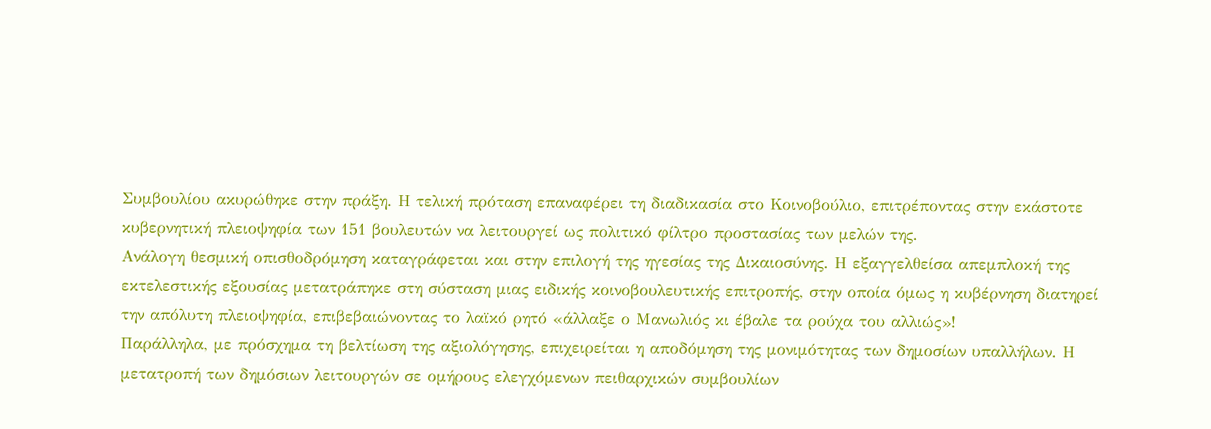Συμβουλίου ακυρώθηκε στην πράξη. Η τελική πρόταση επαναφέρει τη διαδικασία στο Κοινοβούλιο, επιτρέποντας στην εκάστοτε κυβερνητική πλειοψηφία των 151 βουλευτών να λειτουργεί ως πολιτικό φίλτρο προστασίας των μελών της.
Ανάλογη θεσμική οπισθοδρόμηση καταγράφεται και στην επιλογή της ηγεσίας της Δικαιοσύνης. Η εξαγγελθείσα απεμπλοκή της εκτελεστικής εξουσίας μετατράπηκε στη σύσταση μιας ειδικής κοινοβουλευτικής επιτροπής, στην οποία όμως η κυβέρνηση διατηρεί την απόλυτη πλειοψηφία, επιβεβαιώνοντας το λαϊκό ρητό «άλλαξε ο Μανωλιός κι έβαλε τα ρούχα του αλλιώς»!
Παράλληλα, με πρόσχημα τη βελτίωση της αξιολόγησης, επιχειρείται η αποδόμηση της μονιμότητας των δημοσίων υπαλλήλων. Η μετατροπή των δημόσιων λειτουργών σε ομήρους ελεγχόμενων πειθαρχικών συμβουλίων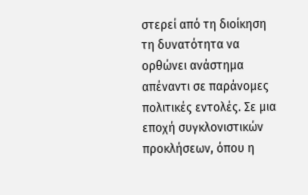στερεί από τη διοίκηση τη δυνατότητα να ορθώνει ανάστημα απέναντι σε παράνομες πολιτικές εντολές. Σε μια εποχή συγκλονιστικών προκλήσεων, όπου η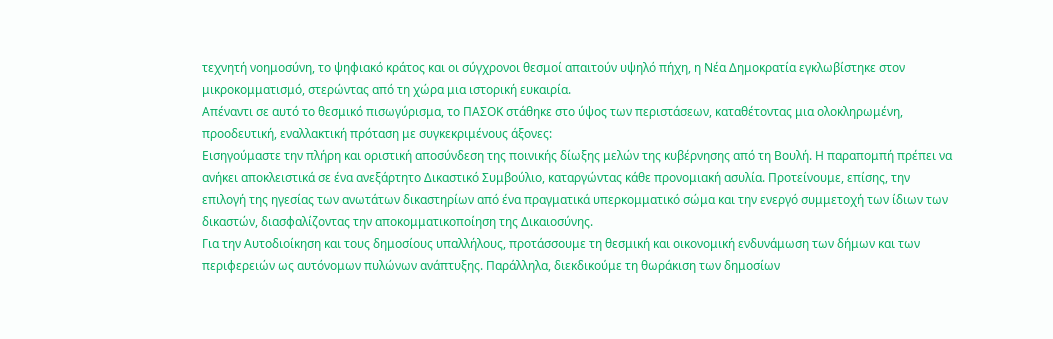τεχνητή νοημοσύνη, το ψηφιακό κράτος και οι σύγχρονοι θεσμοί απαιτούν υψηλό πήχη, η Νέα Δημοκρατία εγκλωβίστηκε στον μικροκομματισμό, στερώντας από τη χώρα μια ιστορική ευκαιρία.
Απέναντι σε αυτό το θεσμικό πισωγύρισμα, το ΠΑΣΟΚ στάθηκε στο ύψος των περιστάσεων, καταθέτοντας μια ολοκληρωμένη, προοδευτική, εναλλακτική πρόταση με συγκεκριμένους άξονες:
Εισηγούμαστε την πλήρη και οριστική αποσύνδεση της ποινικής δίωξης μελών της κυβέρνησης από τη Βουλή. Η παραπομπή πρέπει να ανήκει αποκλειστικά σε ένα ανεξάρτητο Δικαστικό Συμβούλιο, καταργώντας κάθε προνομιακή ασυλία. Προτείνουμε, επίσης, την επιλογή της ηγεσίας των ανωτάτων δικαστηρίων από ένα πραγματικά υπερκομματικό σώμα και την ενεργό συμμετοχή των ίδιων των δικαστών, διασφαλίζοντας την αποκομματικοποίηση της Δικαιοσύνης.
Για την Αυτοδιοίκηση και τους δημοσίους υπαλλήλους, προτάσσουμε τη θεσμική και οικονομική ενδυνάμωση των δήμων και των περιφερειών ως αυτόνομων πυλώνων ανάπτυξης. Παράλληλα, διεκδικούμε τη θωράκιση των δημοσίων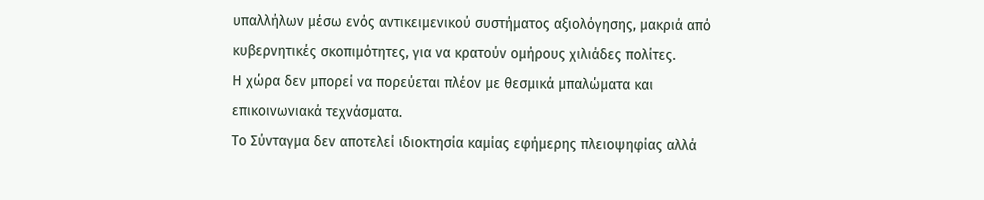υπαλλήλων μέσω ενός αντικειμενικού συστήματος αξιολόγησης, μακριά από κυβερνητικές σκοπιμότητες, για να κρατούν ομήρους χιλιάδες πολίτες.
Η χώρα δεν μπορεί να πορεύεται πλέον με θεσμικά μπαλώματα και επικοινωνιακά τεχνάσματα.
Το Σύνταγμα δεν αποτελεί ιδιοκτησία καμίας εφήμερης πλειοψηφίας αλλά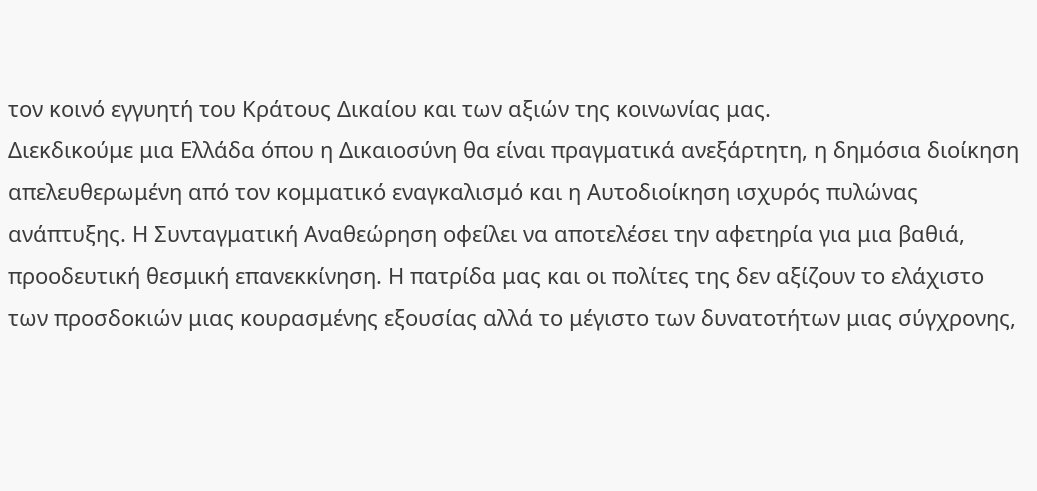τον κοινό εγγυητή του Κράτους Δικαίου και των αξιών της κοινωνίας μας.
Διεκδικούμε μια Ελλάδα όπου η Δικαιοσύνη θα είναι πραγματικά ανεξάρτητη, η δημόσια διοίκηση απελευθερωμένη από τον κομματικό εναγκαλισμό και η Αυτοδιοίκηση ισχυρός πυλώνας ανάπτυξης. Η Συνταγματική Αναθεώρηση οφείλει να αποτελέσει την αφετηρία για μια βαθιά, προοδευτική θεσμική επανεκκίνηση. Η πατρίδα μας και οι πολίτες της δεν αξίζουν το ελάχιστο των προσδοκιών μιας κουρασμένης εξουσίας αλλά το μέγιστο των δυνατοτήτων μιας σύγχρονης,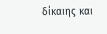δίκαιης και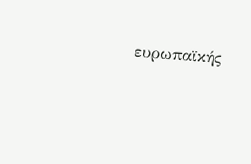ευρωπαϊκής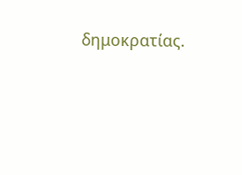δημοκρατίας.